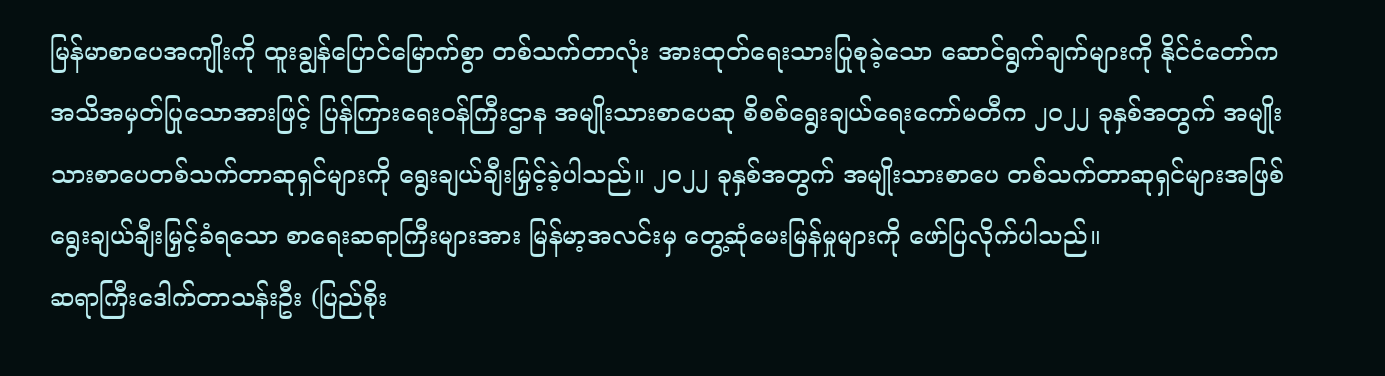မြန်မာစာပေအကျိုးကို ထူးချွန်ပြောင်မြောက်စွာ တစ်သက်တာလုံး အားထုတ်ရေးသားပြုစုခဲ့သော ဆောင်ရွက်ချက်များကို နိုင်ငံတော်က အသိအမှတ်ပြုသောအားဖြင့် ပြန်ကြားရေးဝန်ကြီးဌာန အမျိုးသားစာပေဆု စိစစ်ရွေးချယ်ရေးကော်မတီက ၂၀၂၂ ခုနှစ်အတွက် အမျိုးသားစာပေတစ်သက်တာဆုရှင်များကို ရွေးချယ်ချီးမြှင့်ခဲ့ပါသည်။ ၂၀၂၂ ခုနှစ်အတွက် အမျိုးသားစာပေ တစ်သက်တာဆုရှင်များအဖြစ် ရွေးချယ်ချီးမြှင့်ခံရသော စာရေးဆရာကြီးများအား မြန်မာ့အလင်းမှ တွေ့ဆုံမေးမြန်မှုများကို ဖော်ပြလိုက်ပါသည်။
ဆရာကြီးဒေါက်တာသန်းဦး (ပြည်စိုး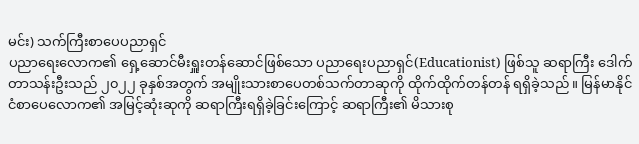မင်း) သက်ကြီးစာပေပညာရှင်
ပညာရေးလောက၏ ရှေ့ဆောင်မီးရှူးတန်ဆောင်ဖြစ်သော ပညာရေးပညာရှင်(Educationist) ဖြစ်သူ ဆရာကြီး ဒေါက်တာသန်းဦးသည် ၂၀၂၂ ခုနှစ်အတွက် အမျိုးသားစာပေတစ်သက်တာဆုကို ထိုက်ထိုက်တန်တန် ရရှိခဲ့သည်။ မြန်မာနိုင်ငံစာပေလောက၏ အမြင့်ဆုံးဆုကို ဆရာကြီးရရှိခဲ့ခြင်းကြောင့် ဆရာကြီး၏ မိသားစု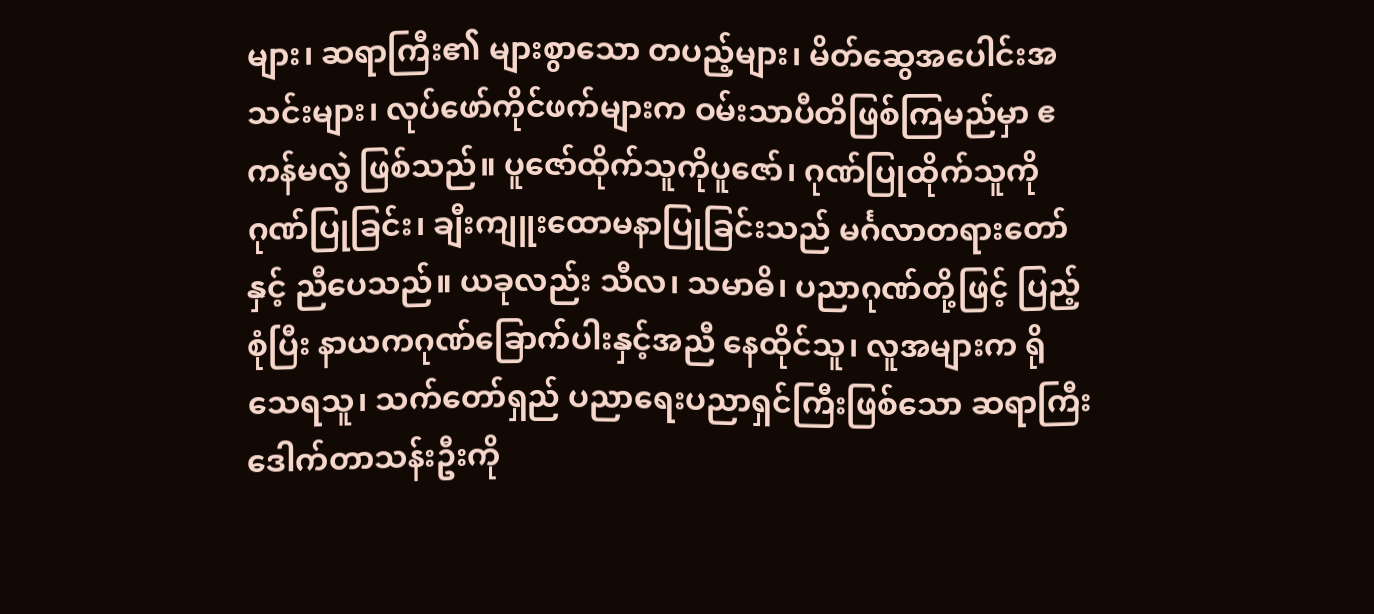များ၊ ဆရာကြီး၏ များစွာသော တပည့်များ၊ မိတ်ဆွေအပေါင်းအသင်းများ၊ လုပ်ဖော်ကိုင်ဖက်များက ဝမ်းသာပီတိဖြစ်ကြမည်မှာ ဧကန်မလွဲ ဖြစ်သည်။ ပူဇော်ထိုက်သူကိုပူဇော်၊ ဂုဏ်ပြုထိုက်သူကို ဂုဏ်ပြုခြင်း၊ ချီးကျူးထောမနာပြုခြင်းသည် မင်္ဂလာတရားတော်နှင့် ညီပေသည်။ ယခုလည်း သီလ၊ သမာဓိ၊ ပညာဂုဏ်တို့ဖြင့် ပြည့်စုံပြီး နာယကဂုဏ်ခြောက်ပါးနှင့်အညီ နေထိုင်သူ၊ လူအများက ရိုသေရသူ၊ သက်တော်ရှည် ပညာရေးပညာရှင်ကြီးဖြစ်သော ဆရာကြီး ဒေါက်တာသန်းဦးကို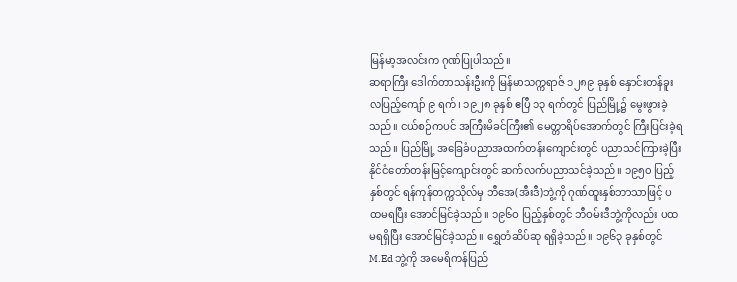မြန်မာ့အလင်းက ဂုဏ်ပြုပါသည်။
ဆရာကြီး ဒေါက်တာသန်းဦးကို မြန်မာသက္ကရာဇ် ၁၂၈၉ ခုနှစ် နှောင်းတန်ခူးလပြည့်ကျော် ၉ ရက်၊ ၁၉၂၈ ခုနှစ် ဧပြီ ၁၃ ရက်တွင် ပြည်မြို့၌ မွေးဖွားခဲ့သည်။ ငယ်စဉ်ကပင် အကြီးမိခင်ကြီး၏ မေတ္တာရိပ်အောက်တွင် ကြီးပြင်းခဲ့ရသည်။ ပြည်မြို့ အခြေခံပညာအထက်တန်းကျောင်းတွင် ပညာသင်ကြားခဲ့ပြီး နိုင်ငံတော်တန်းမြင့်ကျောင်းတွင် ဆက်လက်ပညာသင်ခဲ့သည်။ ၁၉၅၀ ပြည့်နှစ်တွင် ရန်ကုန်တက္ကသိုလ်မှ ဘီအေ(အီးဒီ)ဘွဲ့ကို ဂုဏ်ထူးနှစ်ဘာသာဖြင့် ပထမရပြီး အောင်မြင်ခဲ့သည်။ ၁၉၆ဝ ပြည့်နှစ်တွင် ဘီဝမ်းဒီဘွဲ့ကိုလည်း ပထမရရှိပြီး အောင်မြင်ခဲ့သည်။ ရွှေတံဆိပ်ဆု ရရှိခဲ့သည်။ ၁၉၆၃ ခုနှစ်တွင် M.Ed ဘွဲ့ကို အမေရိကန်ပြည်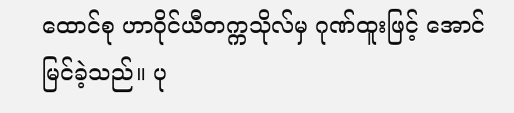ထောင်စု ဟာဝိုင်ယီတက္ကသိုလ်မှ ဂုဏ်ထူးဖြင့် အောင်မြင်ခဲ့သည်။ ပု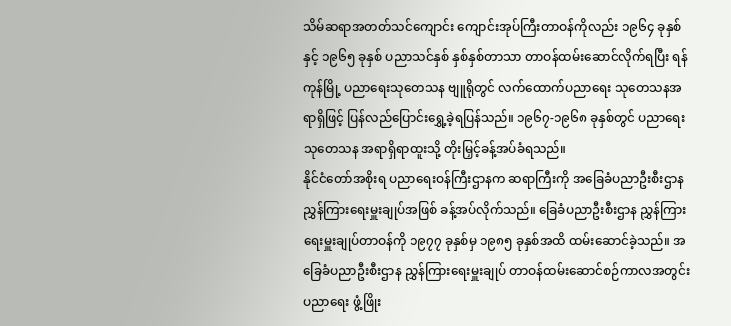သိမ်ဆရာအတတ်သင်ကျောင်း ကျောင်းအုပ်ကြီးတာဝန်ကိုလည်း ၁၉၆၄ ခုနှစ်နှင့် ၁၉၆၅ ခုနှစ် ပညာသင်နှစ် နှစ်နှစ်တာသာ တာဝန်ထမ်းဆောင်လိုက်ရပြီး ရန်ကုန်မြို့ ပညာရေးသုတေသန ဗျူရိုတွင် လက်ထောက်ပညာရေး သုတေသနအရာရှိဖြင့် ပြန်လည်ပြောင်းရွှေ့ခဲ့ရပြန်သည်။ ၁၉၆၇-၁၉၆၈ ခုနှစ်တွင် ပညာရေးသုတေသန အရာရှိရာထူးသို့ တိုးမြှင့်ခန့်အပ်ခံရသည်။
နိုင်ငံတော်အစိုးရ ပညာရေးဝန်ကြီးဌာနက ဆရာကြီးကို အခြေခံပညာဦးစီးဌာန ညွှန်ကြားရေးမှူးချုပ်အဖြစ် ခန့်အပ်လိုက်သည်။ ခြေခံပညာဦးစီးဌာန ညွှန်ကြားရေးမှူးချုပ်တာဝန်ကို ၁၉၇၇ ခုနှစ်မှ ၁၉၈၅ ခုနှစ်အထိ ထမ်းဆောင်ခဲ့သည်။ အခြေခံပညာဦးစီးဌာန ညွှန်ကြားရေးမှူးချုပ် တာဝန်ထမ်းဆောင်စဉ်ကာလအတွင်း ပညာရေး ဖွံ့ဖြိုး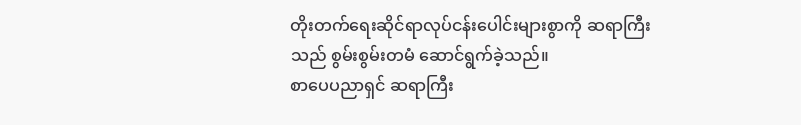တိုးတက်ရေးဆိုင်ရာလုပ်ငန်းပေါင်းများစွာကို ဆရာကြီးသည် စွမ်းစွမ်းတမံ ဆောင်ရွက်ခဲ့သည်။
စာပေပညာရှင် ဆရာကြီး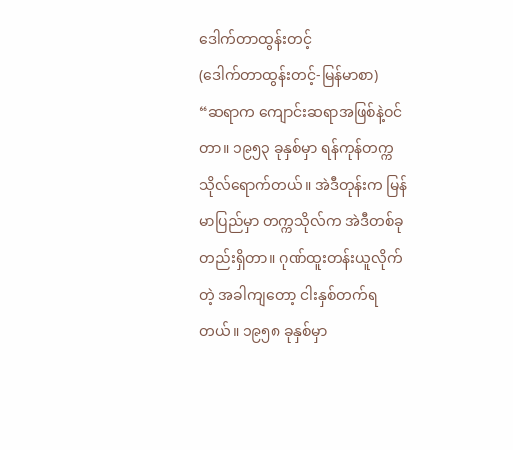ဒေါက်တာထွန်းတင့်
(ဒေါက်တာထွန်းတင့်-မြန်မာစာ)
“ဆရာက ကျောင်းဆရာအဖြစ်နဲ့ဝင်တာ။ ၁၉၅၃ ခုနှစ်မှာ ရန်ကုန်တက္ကသိုလ်ရောက်တယ်။ အဲဒီတုန်းက မြန်မာပြည်မှာ တက္ကသိုလ်က အဲဒီတစ်ခုတည်းရှိတာ။ ဂုဏ်ထူးတန်းယူလိုက်တဲ့ အခါကျတော့ ငါးနှစ်တက်ရတယ်။ ၁၉၅၈ ခုနှစ်မှာ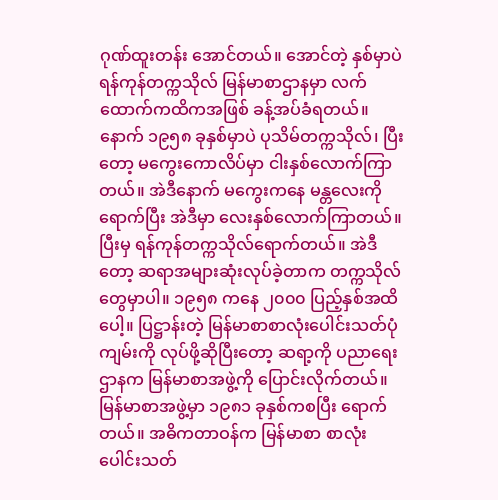ဂုဏ်ထူးတန်း အောင်တယ်။ အောင်တဲ့ နှစ်မှာပဲ ရန်ကုန်တက္ကသိုလ် မြန်မာစာဌာနမှာ လက်ထောက်ကထိကအဖြစ် ခန့်အပ်ခံရတယ်။ နောက် ၁၉၅၈ ခုနှစ်မှာပဲ ပုသိမ်တက္ကသိုလ်၊ ပြီးတော့ မကွေးကောလိပ်မှာ ငါးနှစ်လောက်ကြာတယ်။ အဲဒီနောက် မကွေးကနေ မန္တလေးကိုရောက်ပြီး အဲဒီမှာ လေးနှစ်လောက်ကြာတယ်။ ပြီးမှ ရန်ကုန်တက္ကသိုလ်ရောက်တယ်။ အဲဒီတော့ ဆရာအများဆုံးလုပ်ခဲ့တာက တက္ကသိုလ်တွေမှာပါ။ ၁၉၅၈ ကနေ ၂၀၀၀ ပြည့်နှစ်အထိပေါ့။ ပြဋ္ဌာန်းတဲ့ မြန်မာစာစာလုံးပေါင်းသတ်ပုံကျမ်းကို လုပ်ဖို့ဆိုပြီးတော့ ဆရာ့ကို ပညာရေးဌာနက မြန်မာစာအဖွဲ့ကို ပြောင်းလိုက်တယ်။ မြန်မာစာအဖွဲ့မှာ ၁၉၈၁ ခုနှစ်ကစပြီး ရောက်တယ်။ အဓိကတာဝန်က မြန်မာစာ စာလုံးပေါင်းသတ်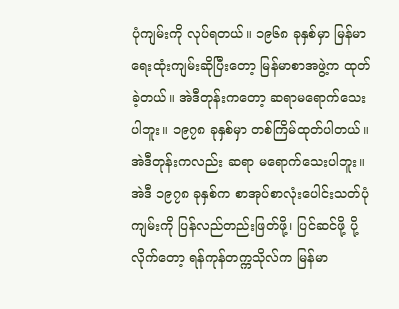ပုံကျမ်းကို လုပ်ရတယ်။ ၁၉၆၈ ခုနှစ်မှာ မြန်မာရေးထုံးကျမ်းဆိုပြီးတော့ မြန်မာစာအဖွဲ့က ထုတ်ခဲ့တယ်။ အဲဒီတုန်းကတော့ ဆရာမရောက်သေးပါဘူး။ ၁၉၇၈ ခုနှစ်မှာ တစ်ကြိမ်ထုတ်ပါတယ်။ အဲဒီတုန်းကလည်း ဆရာ မရောက်သေးပါဘူး။ အဲဒီ ၁၉၇၈ ခုနှစ်က စာအုပ်စာလုံးပေါင်းသတ်ပုံ ကျမ်းကို ပြန်လည်တည်းဖြတ်ဖို့၊ ပြင်ဆင်ဖို့ ပို့လိုက်တော့ ရန်ကုန်တက္ကသိုလ်က မြန်မာ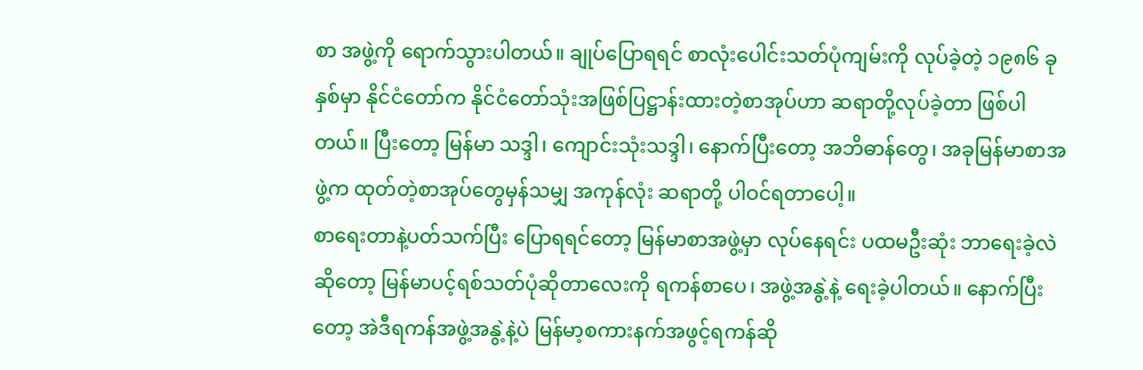စာ အဖွဲ့ကို ရောက်သွားပါတယ်။ ချုပ်ပြောရရင် စာလုံးပေါင်းသတ်ပုံကျမ်းကို လုပ်ခဲ့တဲ့ ၁၉၈၆ ခုနှစ်မှာ နိုင်ငံတော်က နိုင်ငံတော်သုံးအဖြစ်ပြဋ္ဌာန်းထားတဲ့စာအုပ်ဟာ ဆရာတို့လုပ်ခဲ့တာ ဖြစ်ပါတယ်။ ပြီးတော့ မြန်မာ သဒ္ဒါ၊ ကျောင်းသုံးသဒ္ဒါ၊ နောက်ပြီးတော့ အဘိဓာန်တွေ၊ အခုမြန်မာစာအဖွဲ့က ထုတ်တဲ့စာအုပ်တွေမှန်သမျှ အကုန်လုံး ဆရာတို့ ပါဝင်ရတာပေါ့။
စာရေးတာနဲ့ပတ်သက်ပြီး ပြောရရင်တော့ မြန်မာစာအဖွဲ့မှာ လုပ်နေရင်း ပထမဦးဆုံး ဘာရေးခဲ့လဲဆိုတော့ မြန်မာပင့်ရစ်သတ်ပုံဆိုတာလေးကို ရကန်စာပေ၊ အဖွဲ့အနွဲ့နဲ့ ရေးခဲ့ပါတယ်။ နောက်ပြီးတော့ အဲဒီရကန်အဖွဲ့အနွဲ့နဲ့ပဲ မြန်မာ့စကားနက်အဖွင့်ရကန်ဆို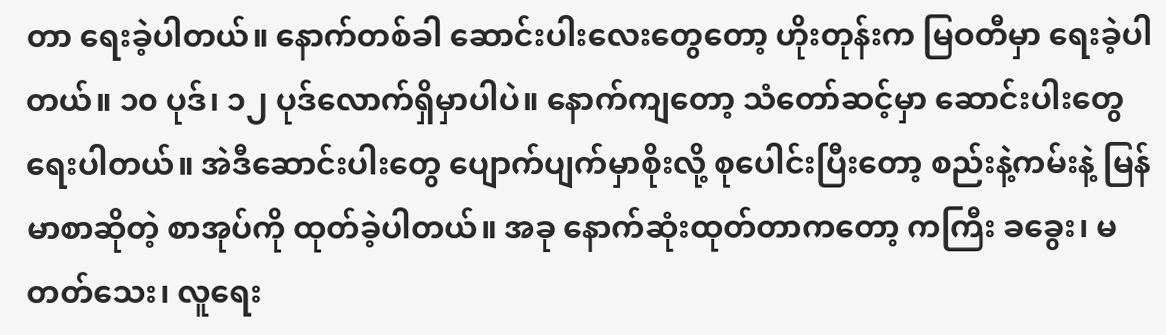တာ ရေးခဲ့ပါတယ်။ နောက်တစ်ခါ ဆောင်းပါးလေးတွေတော့ ဟိုးတုန်းက မြဝတီမှာ ရေးခဲ့ပါတယ်။ ၁၀ ပုဒ်၊ ၁၂ ပုဒ်လောက်ရှိမှာပါပဲ။ နောက်ကျတော့ သံတော်ဆင့်မှာ ဆောင်းပါးတွေရေးပါတယ်။ အဲဒီဆောင်းပါးတွေ ပျောက်ပျက်မှာစိုးလို့ စုပေါင်းပြီးတော့ စည်းနဲ့ကမ်းနဲ့ မြန်မာစာဆိုတဲ့ စာအုပ်ကို ထုတ်ခဲ့ပါတယ်။ အခု နောက်ဆုံးထုတ်တာကတော့ ကကြီး ခခွေး၊ မတတ်သေး၊ လူရေး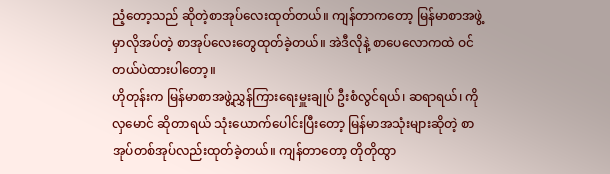ညံ့တော့သည် ဆိုတဲ့စာအုပ်လေးထုတ်တယ်။ ကျန်တာကတော့ မြန်မာစာအဖွဲ့မှာလိုအပ်တဲ့ စာအုပ်လေးတွေထုတ်ခဲ့တယ်။ အဲဒီလိုနဲ့ စာပေလောကထဲ ဝင်တယ်ပဲထားပါတော့။
ဟိုတုန်းက မြန်မာစာအဖွဲ့ညွှန်ကြားရေးမှူးချုပ် ဦးစံလွင်ရယ်၊ ဆရာရယ်၊ ကိုလှမောင် ဆိုတာရယ် သုံးယောက်ပေါင်းပြီးတော့ မြန်မာအသုံးများဆိုတဲ့ စာအုပ်တစ်အုပ်လည်းထုတ်ခဲ့တယ်။ ကျန်တာတော့ တိုတိုထွာ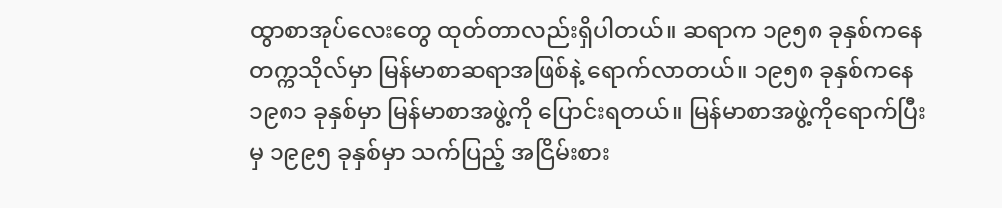ထွာစာအုပ်လေးတွေ ထုတ်တာလည်းရှိပါတယ်။ ဆရာက ၁၉၅၈ ခုနှစ်ကနေ တက္ကသိုလ်မှာ မြန်မာစာဆရာအဖြစ်နဲ့ ရောက်လာတယ်။ ၁၉၅၈ ခုနှစ်ကနေ ၁၉၈၁ ခုနှစ်မှာ မြန်မာစာအဖွဲ့ကို ပြောင်းရတယ်။ မြန်မာစာအဖွဲ့ကိုရောက်ပြီးမှ ၁၉၉၅ ခုနှစ်မှာ သက်ပြည့် အငြိမ်းစား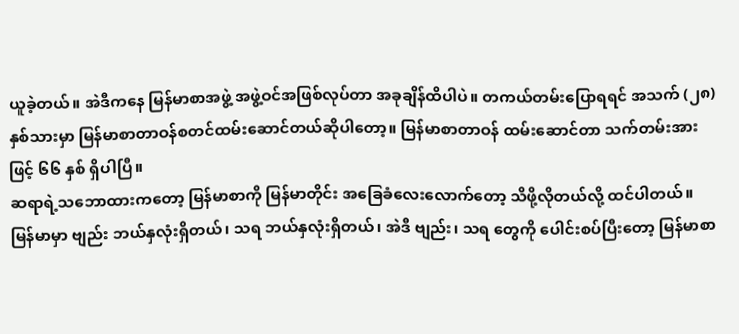ယူခဲ့တယ်။ အဲဒီကနေ မြန်မာစာအဖွဲ့ အဖွဲ့ဝင်အဖြစ်လုပ်တာ အခုချိန်ထိပါပဲ။ တကယ်တမ်းပြောရရင် အသက် (၂၈) နှစ်သားမှာ မြန်မာစာတာဝန်စတင်ထမ်းဆောင်တယ်ဆိုပါတော့။ မြန်မာစာတာဝန် ထမ်းဆောင်တာ သက်တမ်းအားဖြင့် ၆၆ နှစ် ရှိပါပြီ။
ဆရာရဲ့သဘောထားကတော့ မြန်မာစာကို မြန်မာတိုင်း အခြေခံလေးလောက်တော့ သိဖို့လိုတယ်လို့ ထင်ပါတယ်။ မြန်မာမှာ ဗျည်း ဘယ်နှလုံးရှိတယ်၊ သရ ဘယ်နှလုံးရှိတယ်၊ အဲဒီ ဗျည်း၊ သရ တွေကို ပေါင်းစပ်ပြီးတော့ မြန်မာစာ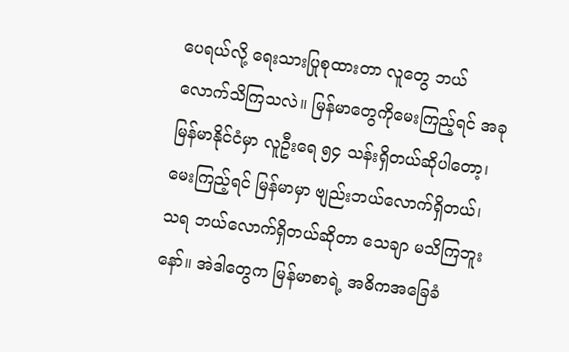ပေရယ်လို့ ရေးသားပြုစုထားတာ လူတွေ ဘယ်လောက်သိကြသလဲ။ မြန်မာတွေကိုမေးကြည့်ရင် အခုမြန်မာနိုင်ငံမှာ လူဦးရေ ၅၄ သန်းရှိတယ်ဆိုပါတော့၊ မေးကြည့်ရင် မြန်မာမှာ ဗျည်းဘယ်လောက်ရှိတယ်၊ သရ ဘယ်လောက်ရှိတယ်ဆိုတာ သေချာ မသိကြဘူးနော်။ အဲဒါတွေက မြန်မာစာရဲ့ အဓိကအခြေခံ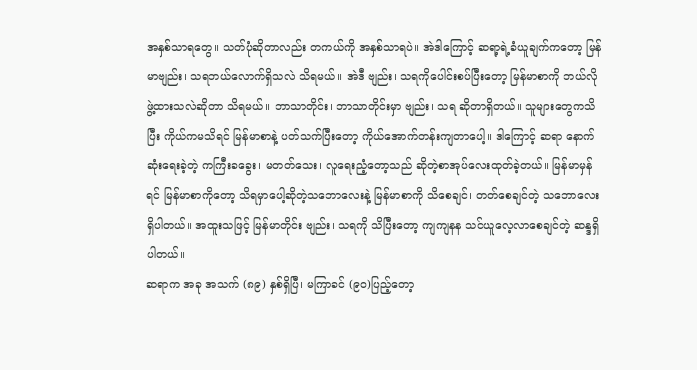အနှစ်သာရတွေ။ သတ်ပုံဆိုတာလည်း တကယ်ကို အနှစ်သာရပဲ။ အဲဒါကြောင့် ဆရာ့ရဲ့ခံယူချက်ကတော့ မြန်မာဗျည်း၊ သရဘယ်လောက်ရှိသလဲ သိရမယ်။ အဲဒီ ဗျည်း၊ သရကိုပေါင်းစပ်ပြီးတော့ မြန်မာစာကို ဘယ်လို ဖွဲ့ထားသလဲဆိုတာ သိရမယ်။ ဘာသာတိုင်း၊ ဘာသာတိုင်းမှာ ဗျည်း၊ သရ ဆိုတာရှိတယ်။ သူများတွေကသိပြီး ကိုယ်ကမသိရင် မြန်မာစာနဲ့ ပတ်သက်ပြီးတော့ ကိုယ်အောက်တန်းကျတာပေါ့။ ဒါကြောင့် ဆရာ နောက်ဆုံးရေးခဲ့တဲ့ ကကြီးခခွေး၊ မတတ်သေး၊ လူရေးညံ့တော့သည် ဆိုတဲ့စာအုပ်လေးထုတ်ခဲ့တယ်။ မြန်မာမှန်ရင် မြန်မာစာကိုတော့ သိရမှာပေါ့ဆိုတဲ့သဘောလေးနဲ့ မြန်မာစာကို သိစေချင်၊ တတ်စေချင်တဲ့ သဘောလေးရှိပါတယ်။ အထူးသဖြင့် မြန်မာတိုင်း ဗျည်း၊ သရကို သိပြီးတော့ ကျကျနန သင်ယူလေ့လာစေချင်တဲ့ ဆန္ဒရှိပါတယ်။
ဆရာက အခု အသက် (၈၉) နှစ်ရှိပြီ၊ မကြာခင် (၉၀)ပြည့်တော့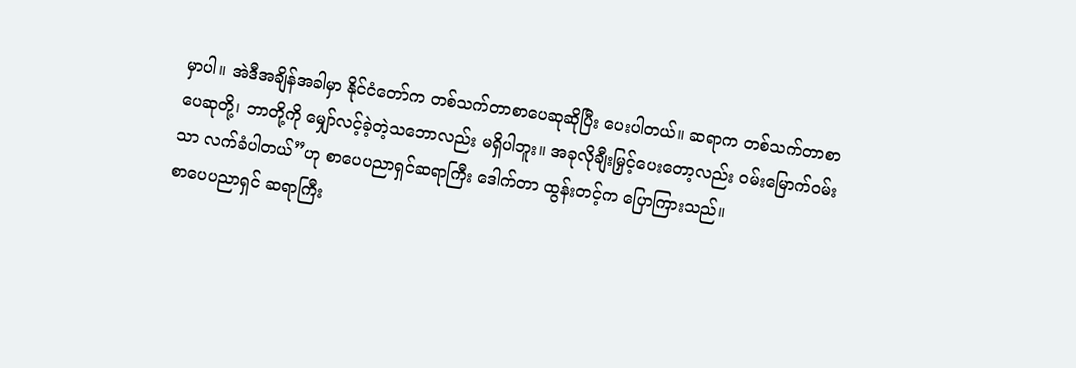မှာပါ။ အဲဒီအချိန်အခါမှာ နိုင်ငံတော်က တစ်သက်တာစာပေဆုဆိုပြီး ပေးပါတယ်။ ဆရာက တစ်သက်တာစာပေဆုတို့၊ ဘာတို့ကို မျှော်လင့်ခဲ့တဲ့သဘောလည်း မရှိပါဘူး။ အခုလိုချီးမြှင့်ပေးတော့လည်း ဝမ်းမြောက်ဝမ်းသာ လက်ခံပါတယ်”ဟု စာပေပညာရှင်ဆရာကြီး ဒေါက်တာ ထွန်းတင့်က ပြောကြားသည်။
စာပေပညာရှင် ဆရာကြီး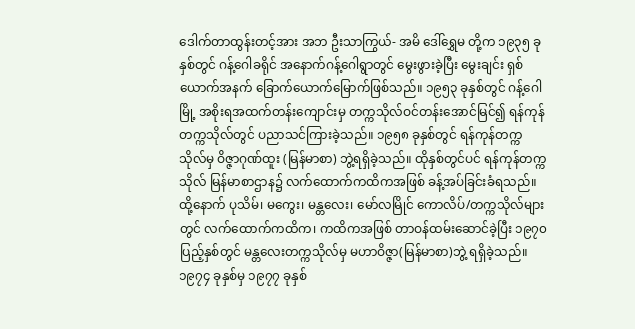ဒေါက်တာထွန်းတင့်အား အဘ ဦးသာကြွယ်- အမိ ဒေါ်ရွှေမ တို့က ၁၉၃၅ ခုနှစ်တွင် ဂန့်ဂေါခရိုင် အနောက်ဂန့်ဂေါရွာတွင် မွေးဖွားခဲ့ပြီး မွေးချင်း ရှစ်ယောက်အနက် ခြောက်ယောက်မြောက်ဖြစ်သည်။ ၁၉၅၃ ခုနှစ်တွင် ဂန့်ဂေါမြို့ အစိုးရအထက်တန်းကျောင်းမှ တက္ကသိုလ်ဝင်တန်းအောင်မြင်၍ ရန်ကုန်တက္ကသိုလ်တွင် ပညာသင်ကြားခဲ့သည်။ ၁၉၅၈ ခုနှစ်တွင် ရန်ကုန်တက္ကသိုလ်မှ ဝိဇ္ဇာဂုဏ်ထူး (မြန်မာစာ) ဘွဲ့ရရှိခဲ့သည်။ ထိုနှစ်တွင်ပင် ရန်ကုန်တက္ကသိုလ် မြန်မာစာဌာန၌ လက်ထောက်ကထိကအဖြစ် ခန့်အပ်ခြင်းခံရသည်။ ထို့နောက် ပုသိမ်၊ မကွေး၊ မန္တလေး၊ မော်လမြိုင် ကောလိပ်/တက္ကသိုလ်များတွင် လက်ထောက်ကထိက၊ ကထိကအဖြစ် တာဝန်ထမ်းဆောင်ခဲ့ပြီး ၁၉၇၀ ပြည့်နှစ်တွင် မန္တလေးတက္ကသိုလ်မှ မဟာဝိဇ္ဇာ(မြန်မာစာ)ဘွဲ့ ရရှိခဲ့သည်။ ၁၉၇၄ ခုနှစ်မှ ၁၉၇၇ ခုနှစ်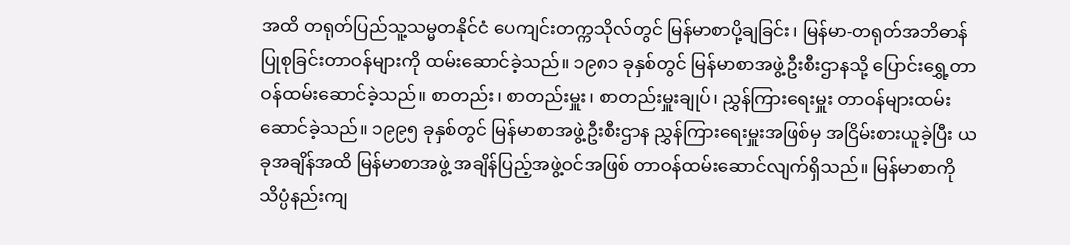အထိ တရုတ်ပြည်သူ့သမ္မတနိုင်ငံ ပေကျင်းတက္ကသိုလ်တွင် မြန်မာစာပို့ချခြင်း၊ မြန်မာ-တရုတ်အဘိဓာန်ပြုစုခြင်းတာဝန်များကို ထမ်းဆောင်ခဲ့သည်။ ၁၉၈၁ ခုနှစ်တွင် မြန်မာစာအဖွဲ့ဦးစီးဌာနသို့ ပြောင်းရွှေ့တာဝန်ထမ်းဆောင်ခဲ့သည်။ စာတည်း၊ စာတည်းမှူး၊ စာတည်းမှူးချုပ်၊ ညွှန်ကြားရေးမှူး တာဝန်များထမ်းဆောင်ခဲ့သည်။ ၁၉၉၅ ခုနှစ်တွင် မြန်မာစာအဖွဲ့ဦးစီးဌာန ညွှန်ကြားရေးမှူးအဖြစ်မှ အငြိမ်းစားယူခဲ့ပြီး ယခုအချိန်အထိ မြန်မာစာအဖွဲ့ အချိန်ပြည့်အဖွဲ့ဝင်အဖြစ် တာဝန်ထမ်းဆောင်လျက်ရှိသည်။ မြန်မာစာကို သိပ္ပံနည်းကျ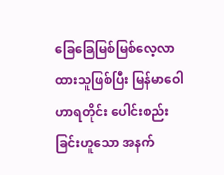ခြေခြေမြစ်မြစ်လေ့လာထားသူဖြစ်ပြီး မြန်မာဝေါဟာရတိုင်း ပေါင်းစည်းခြင်းဟူသော အနက်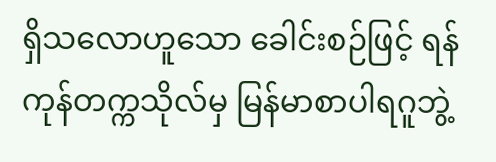ရှိသလောဟူသော ခေါင်းစဉ်ဖြင့် ရန်ကုန်တက္ကသိုလ်မှ မြန်မာစာပါရဂူဘွဲ့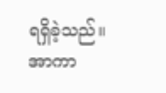ရရှိခဲ့သည်။
အာကာ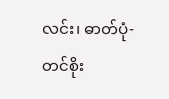လင်း၊ ဓာတ်ပုံ-တင်စိုး